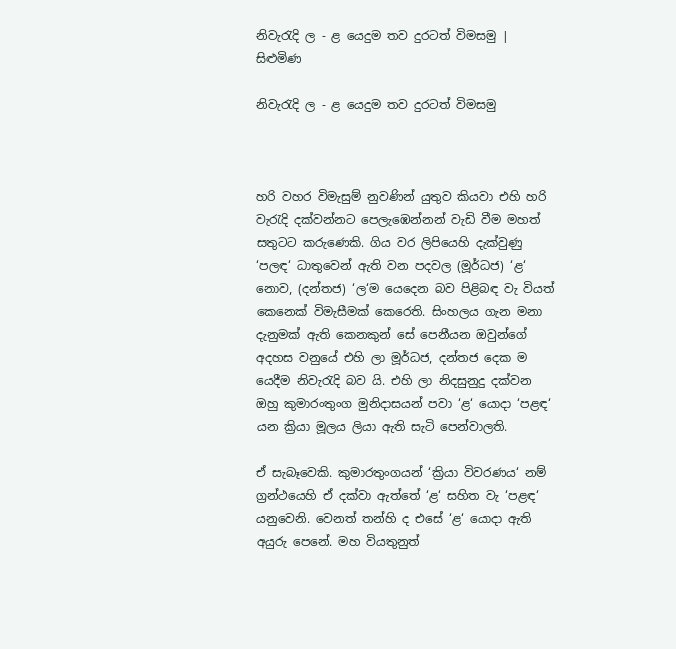නිවැරැදි ල - ළ යෙදුම තව දුරටත් විමසමු | සිළුමිණ

නිවැරැදි ල - ළ යෙදුම තව දුරටත් විමසමු



හරි වහර විමැසුම් නුවණින් යුතුව කියවා එහි හරි වැරැදි දක්වන්නට පෙලැඹෙන්නන් වැඩි වීම මහත් සතුටට කරුණෙකි. ගිය වර ලිපියෙහි දැක්වුණු ‘පලඳ‘ ධාතුවෙන් ඇති වන පදවල (මූර්ධජ) ‘ළ‘ නොව, (දන්තජ) ‘ල‘ම යෙදෙන බව පිළිබඳ වැ වියත් කෙනෙක් විමැසීමක් කෙරෙති. සිංහලය ගැන මනා දැනුමක් ඇති කෙනකුන් සේ පෙනීයන ඔවුන්ගේ අදහස වනුයේ එහි ලා මූර්ධජ, දන්තජ දෙක ම යෙදීම නිවැරැදි බව යි. එහි ලා නිදසුනුදු දක්වන ඔහු කුමාරංතුංග මුනිදාසයන් පවා ‘ළ‘ යොදා ‘පළඳ‘ යන ක්‍රියා මූලය ලියා ඇති සැටි පෙන්වාලති.

ඒ සැබෑවෙකි. කුමාරතුංගයන් ‘ක්‍රියා විවරණය‘ නම් ග්‍රන්ථයෙහි ඒ දක්වා ඇත්තේ ‘ළ‘ සහිත වැ ‘පළඳ‘ යනුවෙනි. වෙනත් තන්හි ද එසේ ‘ළ‘ යොදා ඇති අයුරු පෙනේ. මහ වියතුනුත්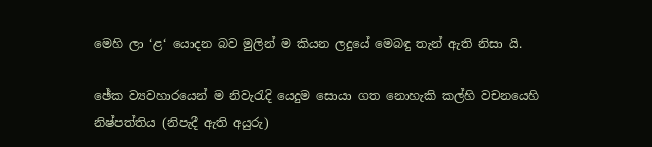මෙහි ලා ‘ළ‘ යොදන බව මුලින් ම කියන ලදුයේ මෙබඳු තැන් ඇති නිසා යි.

ඡේක ව්‍යවහාරයෙන් ම නිවැරැදි යෙදුම සොයා ගත නොහැකි කල්හි වචනයෙහි නිෂ්පත්තිය (නිපැදී ඇති අයුරු)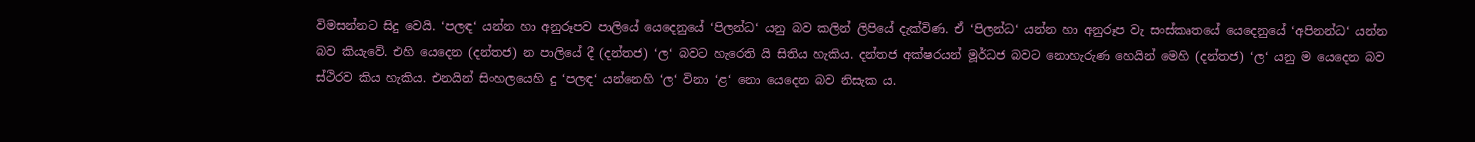විමසන්නට සිදු වෙයි. ‘පලඳ‘ යන්න හා අනුරූපව පාලියේ යෙදෙනුයේ ‘පිලන්ධ‘ යනු බව කලින් ලිපියේ දැක්විණ. ඒ ‘පිලන්ධ‘ යන්න හා අනුරූප වැ සංස්කෘතයේ යෙදෙනුයේ ‘අපිනන්ධ‘ යන්න බව කියැවේ. එහි යෙදෙන (දන්තජ) න පාලියේ දී (දන්තජ) ‘ල‘ බවට හැරෙති යි සිතිය හැකිය. දන්තජ අක්ෂරයන් මූර්ධජ බවට නොහැරුණ හෙයින් මෙහි (දන්තජ) ‘ල‘ යනු ම යෙදෙන බව ස්ථිරව කිය හැකිය. එනයින් සිංහලයෙහි දු ‘පලඳ‘ යන්නෙහි ‘ල‘ විනා ‘ළ‘ නො යෙදෙන බව නිසැක ය.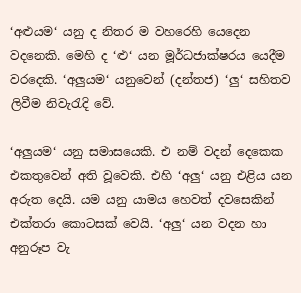‘අළුයම‘ යනු ද නිතර ම වහරෙහි යෙදෙන වදනෙකි. මෙහි ද ‘ළු‘ යන මූර්ධජාක්ෂරය යෙදීම වරදෙකි. ‘අලුයම‘ යනුවෙන් (දන්තජ) ‘ලු‘ සහිතව ලිවීම නිවැරැදි වේ.

‘අලුයම‘ යනු සමාසයෙකි. එ නම් වදන් දෙකෙක එකතුවෙන් අති වූවෙකි. එහි ‘අලු‘ යනු එළිය යන අරුත දෙයි. යම යනු යාමය හෙවත් දවසෙකින් එක්තරා කොටසක් වෙයි. ‘අලු‘ යන වදන හා අනුරූප වැ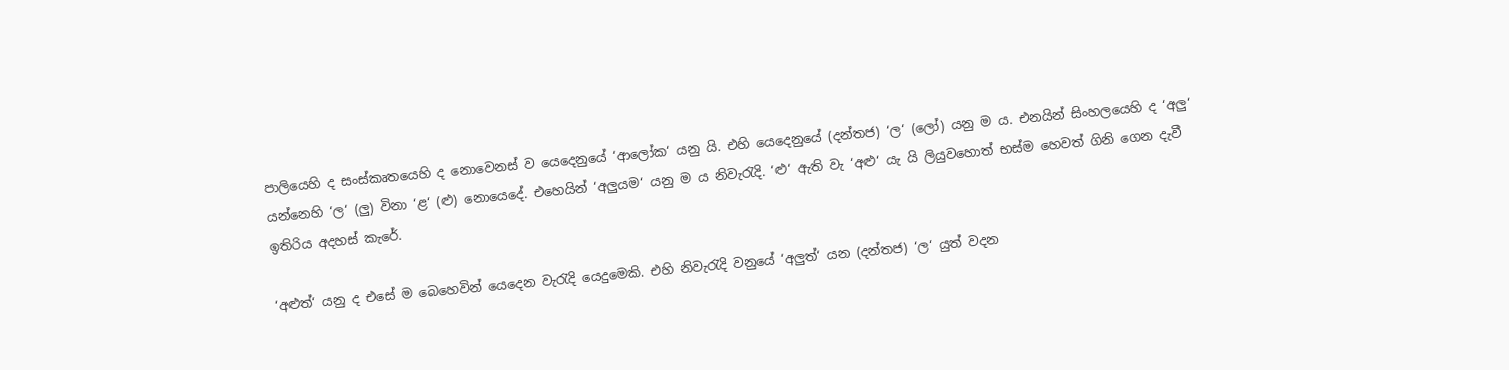පාලියෙහි ද සංස්කෘතයෙහි ද නොවෙනස් ව යෙදෙනුයේ ‘ආලෝක‘ යනු යි. එහි යෙදෙනුයේ (දන්තජ) ‘ල‘ (ලෝ) යනු ම ය. එනයින් සිංහලයෙහි ද ‘අලු‘ යන්නෙහි ‘ල‘ (ලු) විනා ‘ළ‘ (ළු) නොයෙදේ. එහෙයින් ‘අලුයම‘ යනු ම ය නිවැරැදි. ‘ළු‘ ඇති වැ ‘අළු‘ යැ යි ලියුවහොත් භස්ම හෙවත් ගිනි ගෙන දැවී ඉතිරිය අදහස් කැරේ.

‘අළුත්‘ යනු ද එසේ ම බෙහෙවින් යෙදෙන වැරැදි යෙදුමෙකි. එහි නිවැරැදි වනුයේ ‘අලුත්‘ යන (දන්තජ) ‘ල‘ යුත් වදන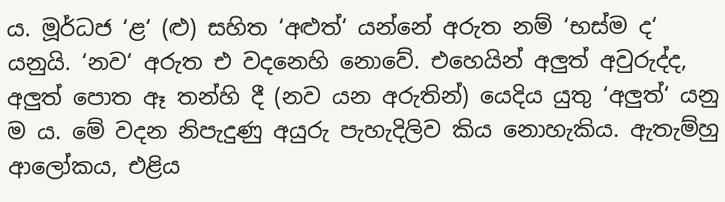ය. මූර්ධජ ‘ළ‘ (ළු) සහිත ‘අළුත්‘ යන්නේ අරුත නම් ‘භස්ම ද‘ යනුයි. ‘නව‘ අරුත එ වදනෙහි නොවේ. එහෙයින් අලුත් අවුරුද්ද, අලුත් පොත ඈ තන්හි දී (නව යන අරුතින්) යෙදිය යුතු ‘අලුත්‘ යනු ම ය. මේ වදන නිපැදුණු අයුරු පැහැදිලිව කිය නොහැකිය. ඇතැම්හු ආලෝකය, එළිය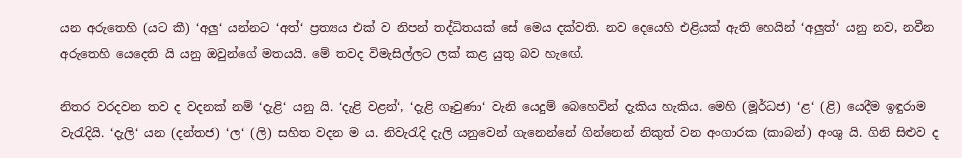යන අරුතෙහි (යට කී) ‘අලු‘ යන්නට ‘අත්‘ ප්‍රත්‍යය එක් ව නිපන් තද්ධිතයක් සේ මෙය දක්වති. නව දෙයෙහි එළියක් ඇති හෙයින් ‘අලුත්‘ යනු නව, නවීන අරුතෙහි යෙදෙති යි යනු ඔවුන්ගේ මතයයි. මේ තවද විමැසිල්ලට ලක් කළ යුතු බව හැඟේ.

නිතර වරදවන තව ද වදනක් නම් ‘දැළි‘ යනු යි. ‘දැළි වළන්‘, ‘දැළි ගෑවුණා‘ වැනි යෙදුම් බෙහෙවින් දැකිය හැකිය. මෙහි (මූර්ධජ) ‘ළ‘ (ළි) යෙදීම ඉඳුරාම වැරැදියි. ‘දැලි‘ යන (දන්තජ) ‘ල‘ (ලි) සහිත වදන ම ය. නිවැරැදි දැලි යනුවෙන් ගැනෙන්නේ ගින්නෙන් නිකුත් වන අංගාරක (කාබන්) අංශු යි. ගිනි සිළුව ද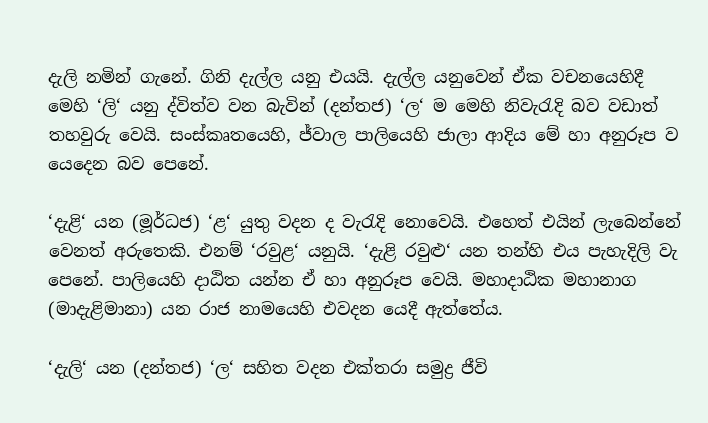දැලි නමින් ගැනේ. ගිනි දැල්ල යනු එයයි. දැල්ල යනුවෙන් ඒක වචනයෙහිදී මෙහි ‘ලි‘ යනු ද්විත්ව වන බැවින් (දන්තජ) ‘ල‘ ම මෙහි නිවැරැදි බව වඩාත් තහවුරු වෙයි. සංස්කෘතයෙහි, ජ්වාල පාලියෙහි ජාලා ආදිය මේ හා අනුරූප ව යෙදෙන බව පෙනේ.

‘දැළි‘ යන (මූර්ධජ) ‘ළ‘ යුතු වදන ද වැරැදි නොවෙයි. එහෙත් එයින් ලැබෙන්නේ වෙනත් අරුතෙකි. එනම් ‘රවුළ‘ යනුයි. ‘දැළි රවුළු‘ යන තන්හි එය පැහැදිලි වැ පෙනේ. පාලියෙහි දාඨිත යන්න ඒ හා අනුරූප වෙයි. මහාදාඨික මහානාග (මාදැළිමානා) යන රාජ නාමයෙහි එවදන යෙදී ඇත්තේය.

‘දැලි‘ යන (දන්තජ) ‘ල‘ සහිත වදන එක්තරා සමුද්‍ර ජීවි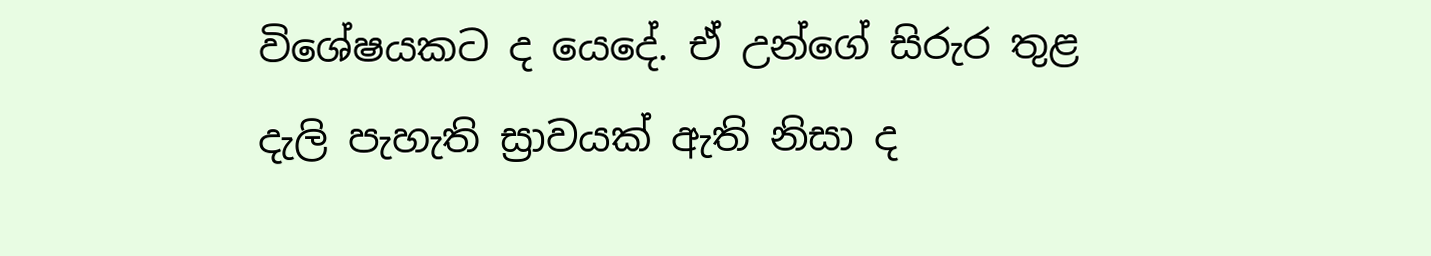විශේෂයකට ද යෙදේ. ඒ උන්ගේ සිරුර තුළ දැලි පැහැති ස්‍රාවයක් ඇති නිසා ද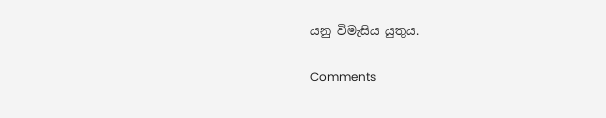යනු විමැසිය යුතුය.

Comments